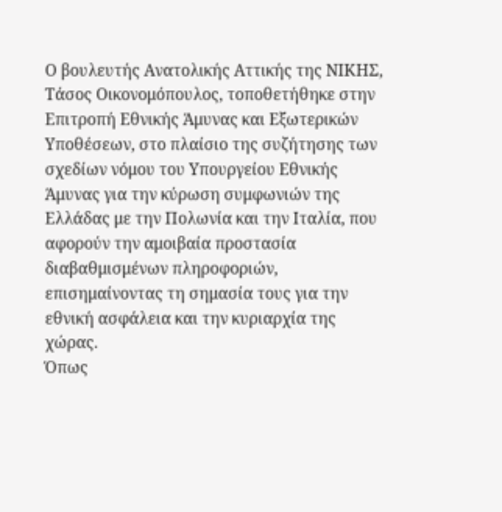Ο βουλευτής Ανατολικής Αττικής της ΝΙΚΗΣ, Τάσος Οικονομόπουλος, τοποθετήθηκε στην Επιτροπή Εθνικής Άμυνας και Εξωτερικών Υποθέσεων, στο πλαίσιο της συζήτησης των σχεδίων νόμου του Υπουργείου Εθνικής Άμυνας για την κύρωση συμφωνιών της Ελλάδας με την Πολωνία και την Ιταλία, που αφορούν την αμοιβαία προστασία διαβαθμισμένων πληροφοριών, επισημαίνοντας τη σημασία τους για την εθνική ασφάλεια και την κυριαρχία της χώρας.
Όπως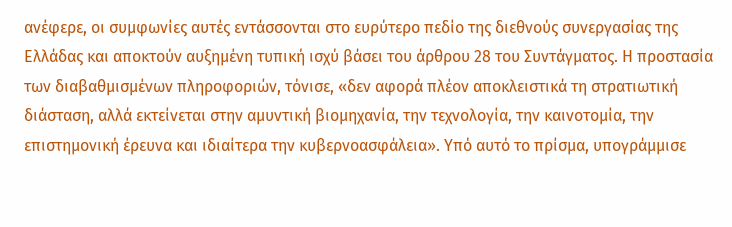ανέφερε, οι συμφωνίες αυτές εντάσσονται στο ευρύτερο πεδίο της διεθνούς συνεργασίας της Ελλάδας και αποκτούν αυξημένη τυπική ισχύ βάσει του άρθρου 28 του Συντάγματος. Η προστασία των διαβαθμισμένων πληροφοριών, τόνισε, «δεν αφορά πλέον αποκλειστικά τη στρατιωτική διάσταση, αλλά εκτείνεται στην αμυντική βιομηχανία, την τεχνολογία, την καινοτομία, την επιστημονική έρευνα και ιδιαίτερα την κυβερνοασφάλεια». Υπό αυτό το πρίσμα, υπογράμμισε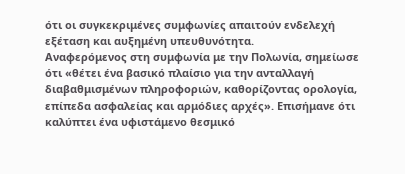ότι οι συγκεκριμένες συμφωνίες απαιτούν ενδελεχή εξέταση και αυξημένη υπευθυνότητα.
Αναφερόμενος στη συμφωνία με την Πολωνία, σημείωσε ότι «θέτει ένα βασικό πλαίσιο για την ανταλλαγή διαβαθμισμένων πληροφοριών, καθορίζοντας ορολογία, επίπεδα ασφαλείας και αρμόδιες αρχές». Επισήμανε ότι καλύπτει ένα υφιστάμενο θεσμικό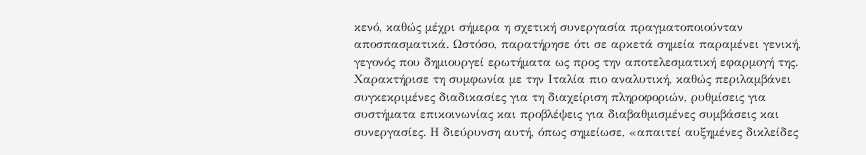κενό, καθώς μέχρι σήμερα η σχετική συνεργασία πραγματοποιούνταν αποσπασματικά. Ωστόσο, παρατήρησε ότι σε αρκετά σημεία παραμένει γενική, γεγονός που δημιουργεί ερωτήματα ως προς την αποτελεσματική εφαρμογή της.
Χαρακτήρισε τη συμφωνία με την Ιταλία πιο αναλυτική, καθώς περιλαμβάνει συγκεκριμένες διαδικασίες για τη διαχείριση πληροφοριών, ρυθμίσεις για συστήματα επικοινωνίας και προβλέψεις για διαβαθμισμένες συμβάσεις και συνεργασίες. Η διεύρυνση αυτή, όπως σημείωσε, «απαιτεί αυξημένες δικλείδες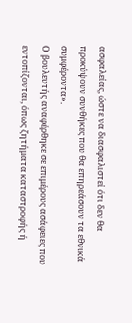ασφαλείας, ώστε να διασφαλιστεί ότι δεν θα προκύψουν συνθήκες που θα επηρεάσουν τα εθνικά συμφέροντα».
Ο βουλευτής αναφέρθηκε σε επιμέρους ασάφειες που εντοπίζονται, όπως ζητήματα καταστροφής ή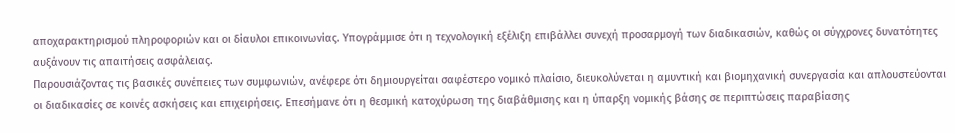αποχαρακτηρισμού πληροφοριών και οι δίαυλοι επικοινωνίας. Υπογράμμισε ότι η τεχνολογική εξέλιξη επιβάλλει συνεχή προσαρμογή των διαδικασιών, καθώς οι σύγχρονες δυνατότητες αυξάνουν τις απαιτήσεις ασφάλειας.
Παρουσιάζοντας τις βασικές συνέπειες των συμφωνιών, ανέφερε ότι δημιουργείται σαφέστερο νομικό πλαίσιο, διευκολύνεται η αμυντική και βιομηχανική συνεργασία και απλουστεύονται οι διαδικασίες σε κοινές ασκήσεις και επιχειρήσεις. Επεσήμανε ότι η θεσμική κατοχύρωση της διαβάθμισης και η ύπαρξη νομικής βάσης σε περιπτώσεις παραβίασης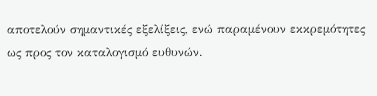αποτελούν σημαντικές εξελίξεις, ενώ παραμένουν εκκρεμότητες ως προς τον καταλογισμό ευθυνών.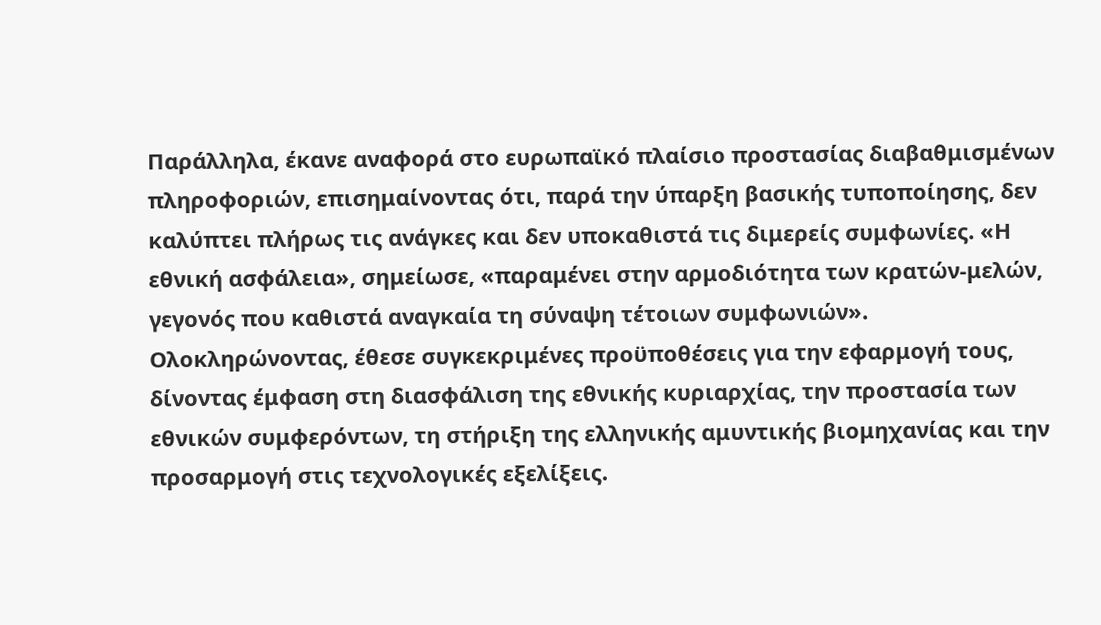Παράλληλα, έκανε αναφορά στο ευρωπαϊκό πλαίσιο προστασίας διαβαθμισμένων πληροφοριών, επισημαίνοντας ότι, παρά την ύπαρξη βασικής τυποποίησης, δεν καλύπτει πλήρως τις ανάγκες και δεν υποκαθιστά τις διμερείς συμφωνίες. «Η εθνική ασφάλεια», σημείωσε, «παραμένει στην αρμοδιότητα των κρατών-μελών, γεγονός που καθιστά αναγκαία τη σύναψη τέτοιων συμφωνιών».
Ολοκληρώνοντας, έθεσε συγκεκριμένες προϋποθέσεις για την εφαρμογή τους, δίνοντας έμφαση στη διασφάλιση της εθνικής κυριαρχίας, την προστασία των εθνικών συμφερόντων, τη στήριξη της ελληνικής αμυντικής βιομηχανίας και την προσαρμογή στις τεχνολογικές εξελίξεις.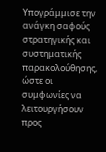Υπογράμμισε την ανάγκη σαφούς στρατηγικής και συστηματικής παρακολούθησης, ώστε οι συμφωνίες να λειτουργήσουν προς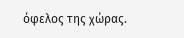όφελος της χώρας.